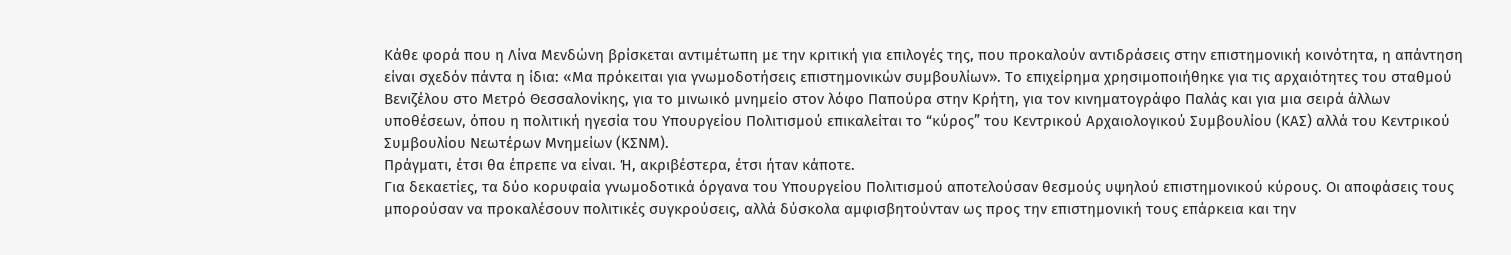Κάθε φορά που η Λίνα Μενδώνη βρίσκεται αντιμέτωπη με την κριτική για επιλογές της, που προκαλούν αντιδράσεις στην επιστημονική κοινότητα, η απάντηση είναι σχεδόν πάντα η ίδια: «Μα πρόκειται για γνωμοδοτήσεις επιστημονικών συμβουλίων». Το επιχείρημα χρησιμοποιήθηκε για τις αρχαιότητες του σταθμού Βενιζέλου στο Μετρό Θεσσαλονίκης, για το μινωικό μνημείο στον λόφο Παπούρα στην Κρήτη, για τον κινηματογράφο Παλάς και για μια σειρά άλλων υποθέσεων, όπου η πολιτική ηγεσία του Υπουργείου Πολιτισμού επικαλείται το “κύρος” του Κεντρικού Αρχαιολογικού Συμβουλίου (ΚΑΣ) αλλά του Κεντρικού Συμβουλίου Νεωτέρων Μνημείων (ΚΣΝΜ).
Πράγματι, έτσι θα έπρεπε να είναι. Ή, ακριβέστερα, έτσι ήταν κάποτε.
Για δεκαετίες, τα δύο κορυφαία γνωμοδοτικά όργανα του Υπουργείου Πολιτισμού αποτελούσαν θεσμούς υψηλού επιστημονικού κύρους. Οι αποφάσεις τους μπορούσαν να προκαλέσουν πολιτικές συγκρούσεις, αλλά δύσκολα αμφισβητούνταν ως προς την επιστημονική τους επάρκεια και την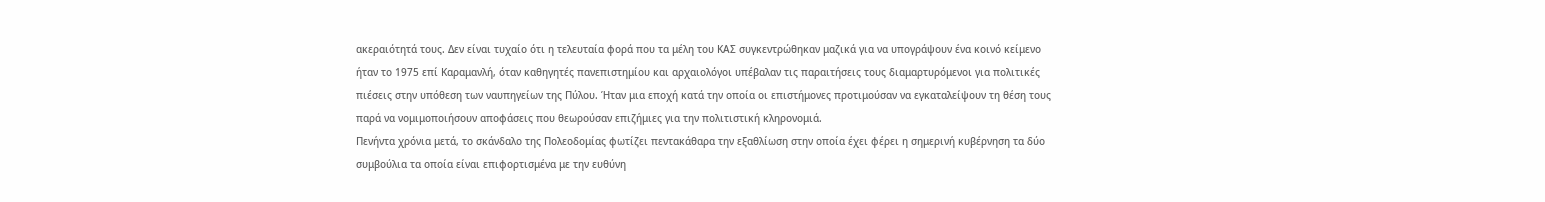ακεραιότητά τους. Δεν είναι τυχαίο ότι η τελευταία φορά που τα μέλη του ΚΑΣ συγκεντρώθηκαν μαζικά για να υπογράψουν ένα κοινό κείμενο ήταν το 1975 επί Καραμανλή, όταν καθηγητές πανεπιστημίου και αρχαιολόγοι υπέβαλαν τις παραιτήσεις τους διαμαρτυρόμενοι για πολιτικές πιέσεις στην υπόθεση των ναυπηγείων της Πύλου. Ήταν μια εποχή κατά την οποία οι επιστήμονες προτιμούσαν να εγκαταλείψουν τη θέση τους παρά να νομιμοποιήσουν αποφάσεις που θεωρούσαν επιζήμιες για την πολιτιστική κληρονομιά.
Πενήντα χρόνια μετά, το σκάνδαλο της Πολεοδομίας φωτίζει πεντακάθαρα την εξαθλίωση στην οποία έχει φέρει η σημερινή κυβέρνηση τα δύο συμβούλια τα οποία είναι επιφορτισμένα με την ευθύνη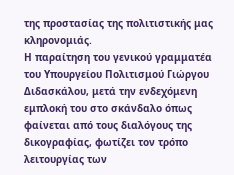της προστασίας της πολιτιστικής μας κληρονομιάς.
Η παραίτηση του γενικού γραμματέα του Υπουργείου Πολιτισμού Γιώργου Διδασκάλου, μετά την ενδεχόμενη εμπλοκή του στο σκάνδαλο όπως φαίνεται από τους διαλόγους της δικογραφίας, φωτίζει τον τρόπο λειτουργίας των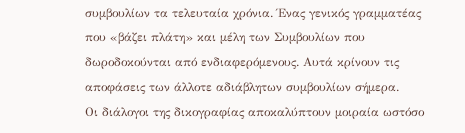συμβουλίων τα τελευταία χρόνια. Ένας γενικός γραμματέας που «βάζει πλάτη» και μέλη των Συμβουλίων που δωροδοκούνται από ενδιαφερόμενους. Αυτά κρίνουν τις αποφάσεις των άλλοτε αδιάβλητων συμβουλίων σήμερα.
Οι διάλογοι της δικογραφίας αποκαλύπτουν μοιραία ωστόσο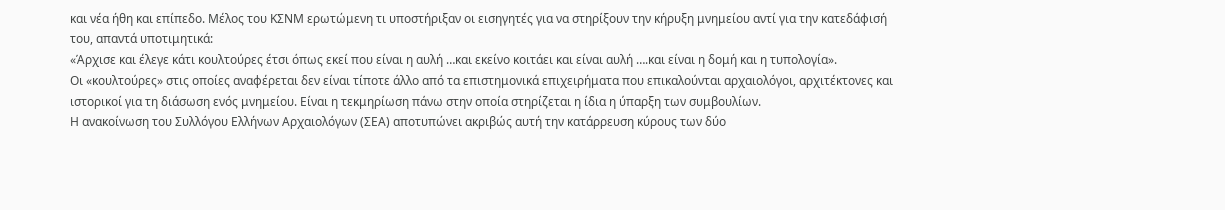και νέα ήθη και επίπεδο. Μέλος του ΚΣΝΜ ερωτώμενη τι υποστήριξαν οι εισηγητές για να στηρίξουν την κήρυξη μνημείου αντί για την κατεδάφισή του, απαντά υποτιμητικά:
«Άρχισε και έλεγε κάτι κουλτούρες έτσι όπως εκεί που είναι η αυλή …και εκείνο κοιτάει και είναι αυλή ….και είναι η δομή και η τυπολογία».
Οι «κουλτούρες» στις οποίες αναφέρεται δεν είναι τίποτε άλλο από τα επιστημονικά επιχειρήματα που επικαλούνται αρχαιολόγοι, αρχιτέκτονες και ιστορικοί για τη διάσωση ενός μνημείου. Είναι η τεκμηρίωση πάνω στην οποία στηρίζεται η ίδια η ύπαρξη των συμβουλίων.
Η ανακοίνωση του Συλλόγου Ελλήνων Αρχαιολόγων (ΣΕΑ) αποτυπώνει ακριβώς αυτή την κατάρρευση κύρους των δύο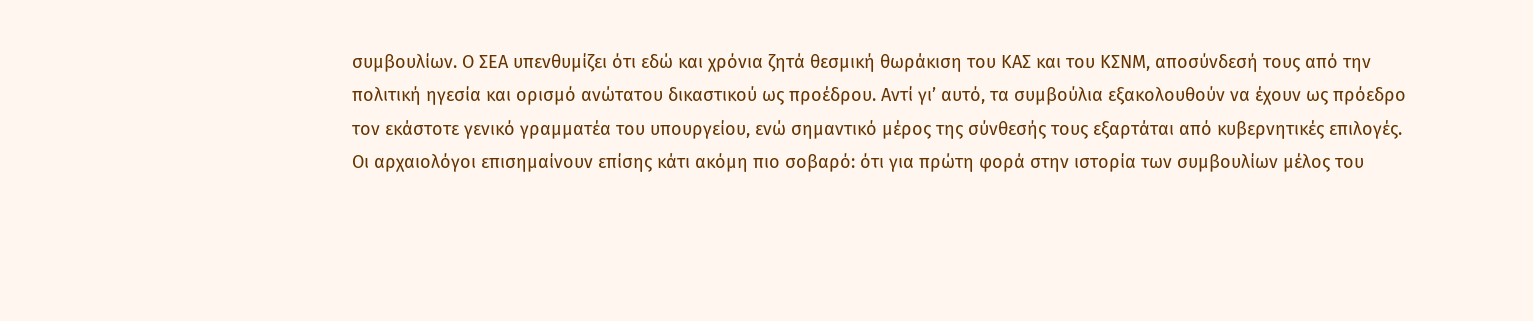συμβουλίων. Ο ΣΕΑ υπενθυμίζει ότι εδώ και χρόνια ζητά θεσμική θωράκιση του ΚΑΣ και του ΚΣΝΜ, αποσύνδεσή τους από την πολιτική ηγεσία και ορισμό ανώτατου δικαστικού ως προέδρου. Αντί γι’ αυτό, τα συμβούλια εξακολουθούν να έχουν ως πρόεδρο τον εκάστοτε γενικό γραμματέα του υπουργείου, ενώ σημαντικό μέρος της σύνθεσής τους εξαρτάται από κυβερνητικές επιλογές.
Οι αρχαιολόγοι επισημαίνουν επίσης κάτι ακόμη πιο σοβαρό: ότι για πρώτη φορά στην ιστορία των συμβουλίων μέλος του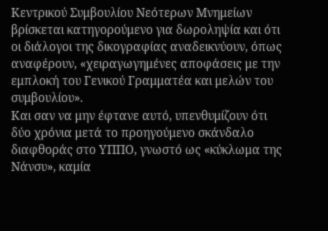Κεντρικού Συμβουλίου Νεότερων Μνημείων βρίσκεται κατηγορούμενο για δωροληψία και ότι οι διάλογοι της δικογραφίας αναδεικνύουν, όπως αναφέρουν, «χειραγωγημένες αποφάσεις με την εμπλοκή του Γενικού Γραμματέα και μελών του συμβουλίου».
Και σαν να μην έφτανε αυτό, υπενθυμίζουν ότι δύο χρόνια μετά το προηγούμενο σκάνδαλο διαφθοράς στο ΥΠΠΟ, γνωστό ως «κύκλωμα της Νάνσυ», καμία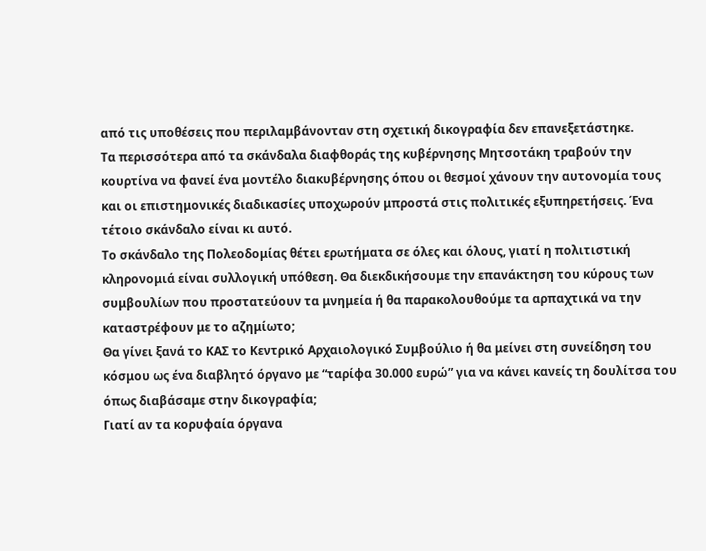από τις υποθέσεις που περιλαμβάνονταν στη σχετική δικογραφία δεν επανεξετάστηκε.
Τα περισσότερα από τα σκάνδαλα διαφθοράς της κυβέρνησης Μητσοτάκη τραβούν την κουρτίνα να φανεί ένα μοντέλο διακυβέρνησης όπου οι θεσμοί χάνουν την αυτονομία τους και οι επιστημονικές διαδικασίες υποχωρούν μπροστά στις πολιτικές εξυπηρετήσεις. Ένα τέτοιο σκάνδαλο είναι κι αυτό.
Το σκάνδαλο της Πολεοδομίας θέτει ερωτήματα σε όλες και όλους, γιατί η πολιτιστική κληρονομιά είναι συλλογική υπόθεση. Θα διεκδικήσουμε την επανάκτηση του κύρους των συμβουλίων που προστατεύουν τα μνημεία ή θα παρακολουθούμε τα αρπαχτικά να την καταστρέφουν με το αζημίωτο;
Θα γίνει ξανά το ΚΑΣ το Κεντρικό Αρχαιολογικό Συμβούλιο ή θα μείνει στη συνείδηση του κόσμου ως ένα διαβλητό όργανο με “ταρίφα 30.000 ευρώ” για να κάνει κανείς τη δουλίτσα του όπως διαβάσαμε στην δικογραφία;
Γιατί αν τα κορυφαία όργανα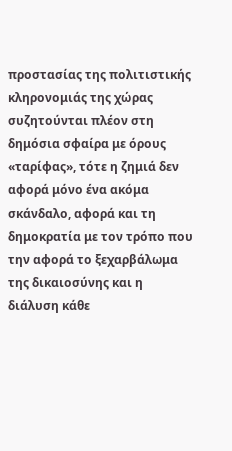προστασίας της πολιτιστικής κληρονομιάς της χώρας συζητούνται πλέον στη δημόσια σφαίρα με όρους «ταρίφας», τότε η ζημιά δεν αφορά μόνο ένα ακόμα σκάνδαλο, αφορά και τη δημοκρατία με τον τρόπο που την αφορά το ξεχαρβάλωμα της δικαιοσύνης και η διάλυση κάθε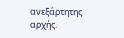ανεξάρτητης αρχής.